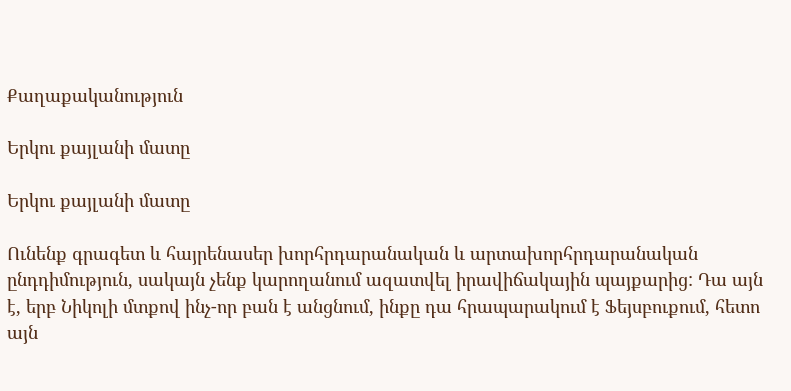Քաղաքականություն

Երկու քայլանի մատը

Երկու քայլանի մատը

Ունենք գրագետ և հայրենասեր խորհրդարանական և արտախորհրդարանական ընդդիմություն, սակայն չենք կարողանում ազատվել իրավիճակային պայքարից: Դա այն է, երբ Նիկոլի մտքով ինչ-որ բան է անցնում, ինքը դա հրապարակում է Ֆեյսբուքում, հետո այն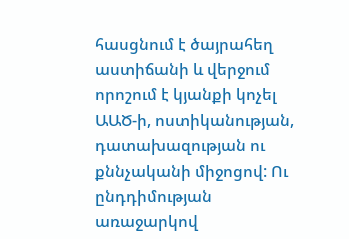հասցնում է ծայրահեղ աստիճանի և վերջում որոշում է կյանքի կոչել ԱԱԾ-ի, ոստիկանության, դատախազության ու քննչականի միջոցով: Ու ընդդիմության առաջարկով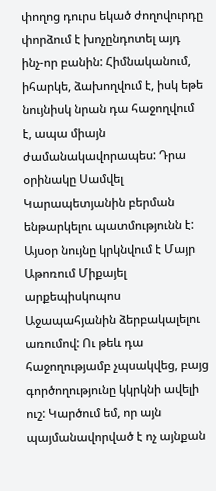փողոց դուրս եկած ժողովուրդը փորձում է խոչընդոտել այդ ինչ-որ բանին: Հիմնականում, իհարկե, ձախողվում է, իսկ եթե նույնիսկ նրան դա հաջողվում է, ապա միայն ժամանակավորապես: Դրա օրինակը Սամվել Կարապետյանին բերման ենթարկելու պատմությունն է: Այսօր նույնը կրկնվում է Մայր Աթոռում Միքայել արքեպիսկոպոս Աջապահյանին ձերբակալելու առումով: Ու թեև դա հաջողությամբ չպսակվեց, բայց գործողությունը կկրկնի ավելի ուշ: Կարծում եմ, որ այն պայմանավորված է ոչ այնքան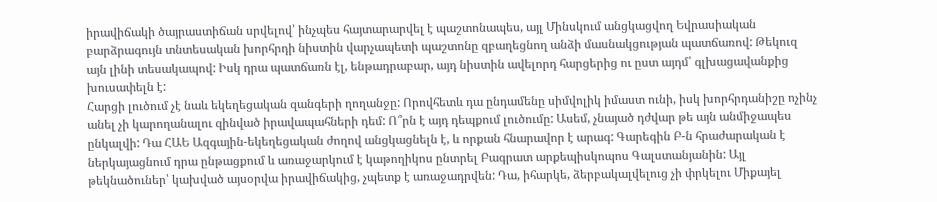իրավիճակի ծայրաստիճան սրվելով՝ ինչպես հայտարարվել է պաշտոնապես, այլ Մինսկում անցկացվող Եվրասիական բարձրագույն տնտեսական խորհրդի նիստին վարչապետի պաշտոնը զբաղեցնող անձի մասնակցության պատճառով: Թեկուզ այն լինի տեսակապով: Իսկ դրա պատճառն էլ, ենթադրաբար, այդ նիստին ավելորդ հարցերից ու ըստ այդմ՝ գլխացավանքից խուսափելն է:
Հարցի լուծում չէ նաև եկեղեցական զանգերի ղողանջը: Որովհետև դա ընդամենը սիմվոլիկ իմաստ ունի, իսկ խորհրդանիշը ոչինչ անել չի կարողանալու զինված իրավապահների դեմ: Ո՞րն է այդ դեպքում լուծումը: Ասեմ, չնայած դժվար թե այն անմիջապես ընկալվի: Դա ՀԱԵ Ազգային-եկեղեցական ժողով անցկացնելն է, և որքան հնարավոր է արագ: Գարեգին Բ-ն հրաժարական է ներկայացնում դրա ընթացքում և առաջարկում է կաթողիկոս ընտրել Բագրատ արքեպիսկոպոս Գալստանյանին: Այլ թեկնածուներ՝ կախված այսօրվա իրավիճակից, չպետք է առաջադրվեն: Դա, իհարկե, ձերբակալվելուց չի փրկելու Միքայել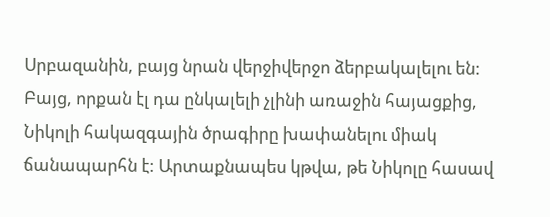Սրբազանին, բայց նրան վերջիվերջո ձերբակալելու են: Բայց, որքան էլ դա ընկալելի չլինի առաջին հայացքից, Նիկոլի հակազգային ծրագիրը խափանելու միակ ճանապարհն է: Արտաքնապես կթվա, թե Նիկոլը հասավ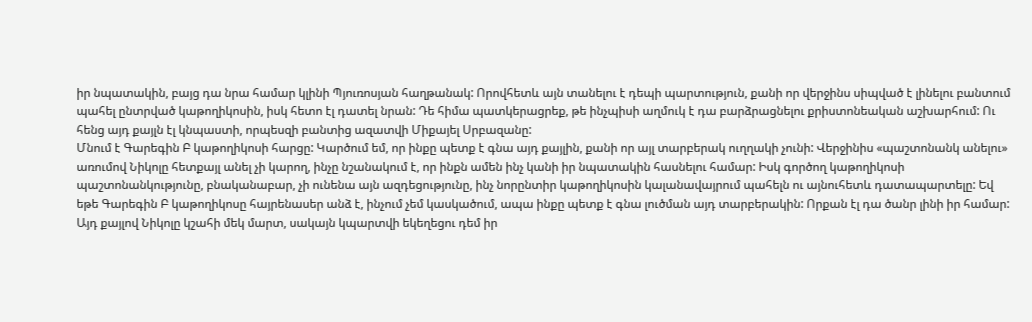իր նպատակին, բայց դա նրա համար կլինի Պյուռոսյան հաղթանակ: Որովհետև այն տանելու է դեպի պարտություն, քանի որ վերջինս սիպված է լինելու բանտում պահել ընտրված կաթողիկոսին, իսկ հետո էլ դատել նրան: Դե հիմա պատկերացրեք, թե ինչպիսի աղմուկ է դա բարձրացնելու քրիստոնեական աշխարհում: Ու հենց այդ քայլն էլ կնպաստի, որպեսզի բանտից ազատվի Միքայել Սրբազանը:
Մնում է Գարեգին Բ կաթողիկոսի հարցը: Կարծում եմ, որ ինքը պետք է գնա այդ քայլին, քանի որ այլ տարբերակ ուղղակի չունի: Վերջինիս «պաշտոնանկ անելու» առումով Նիկոլը հետքայլ անել չի կարող, ինչը նշանակում է, որ ինքն ամեն ինչ կանի իր նպատակին հասնելու համար: Իսկ գործող կաթողիկոսի պաշտոնանկությունը, բնականաբար, չի ունենա այն ազդեցությունը, ինչ նորընտիր կաթողիկոսին կալանավայրում պահելն ու այնուհետև դատապարտելը: Եվ եթե Գարեգին Բ կաթողիկոսը հայրենասեր անձ է, ինչում չեմ կասկածում, ապա ինքը պետք է գնա լուծման այդ տարբերակին: Որքան էլ դա ծանր լինի իր համար: Այդ քայլով Նիկոլը կշահի մեկ մարտ, սակայն կպարտվի եկեղեցու դեմ իր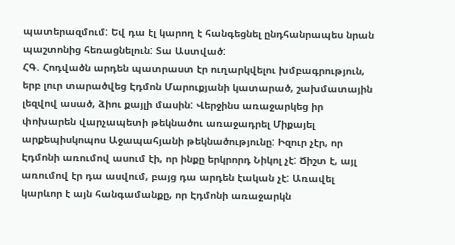պատերազմում: Եվ դա էլ կարող է հանգեցնել ընդհանրապես նրան պաշտոնից հեռացնելուն: Տա Աստված:
ՀԳ. Հոդվածն արդեն պատրաստ էր ուղարկվելու խմբագրություն, երբ լուր տարածվեց Էդմոն Մարուքյանի կատարած, շախմատային լեզվով ասած, ձիու քայլի մասին: Վերջինս առաջարկեց իր փոխարեն վարչապետի թեկնածու առաջադրել Միքայել արքեպիսկոպոս Աջապահյանի թեկնածությունը: Իզուր չէր, որ Էդմոնի առումով ասում էի, որ ինքը երկրորդ Նիկոլ չէ: Ճիշտ է, այլ առումով էր դա ասվում, բայց դա արդեն էական չէ: Առավել կարևոր է այն հանգամանքը, որ Էդմոնի առաջարկն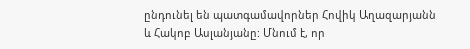ընդունել են պատգամավորներ Հովիկ Աղազարյանն և Հակոբ Ասլանյանը: Մնում է, որ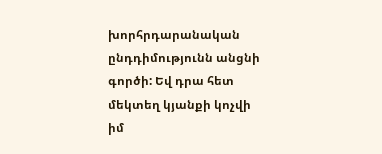խորհրդարանական ընդդիմությունն անցնի գործի: Եվ դրա հետ մեկտեղ կյանքի կոչվի իմ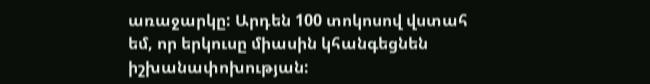առաջարկը: Արդեն 100 տոկոսով վստահ եմ, որ երկուսը միասին կհանգեցնեն իշխանափոխության: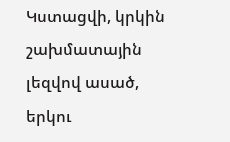Կստացվի, կրկին շախմատային լեզվով ասած, երկու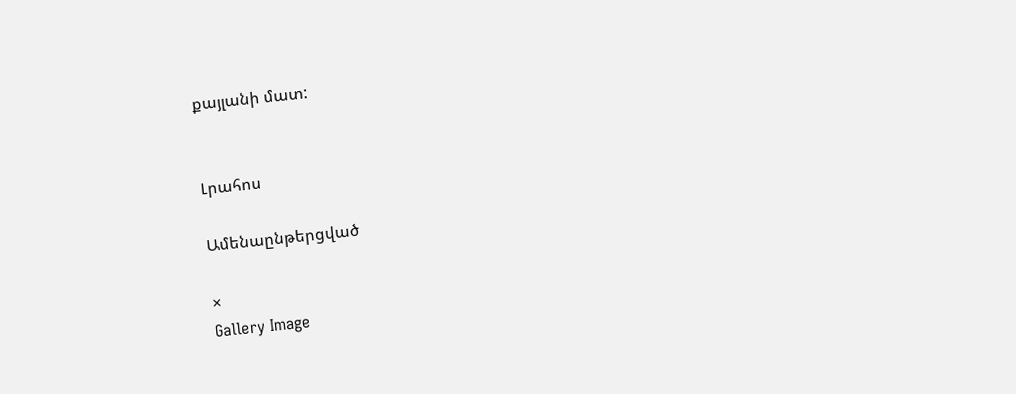քայլանի մատ:


Լրահոս

Ամենաընթերցված

×
Gallery Image